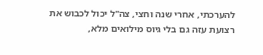להערכתי, אחרי שנה וחצי, צה"ל יכול לכבוש את רצועת עזה גם בלי גיוס מילואים מלא,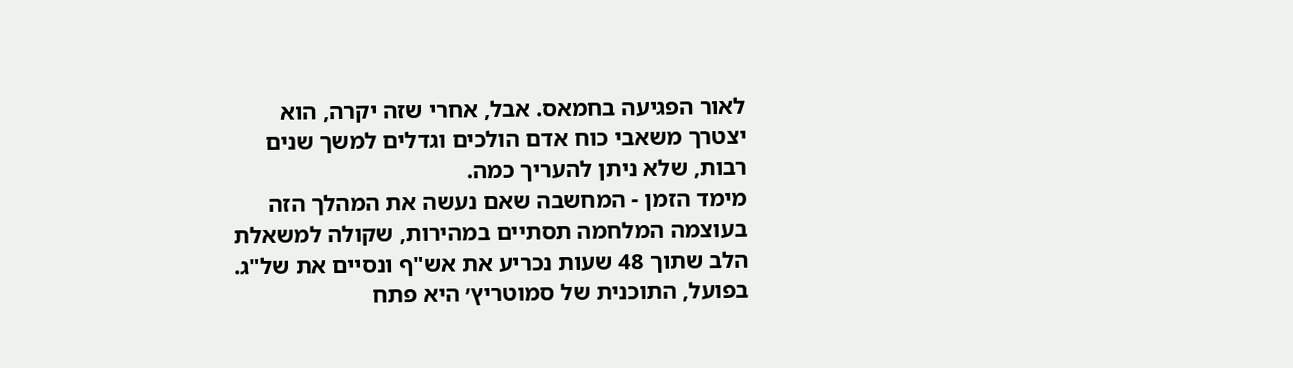לאור הפגיעה בחמאס. אבל, אחרי שזה יקרה, הוא יצטרך משאבי כוח אדם הולכים וגדלים למשך שנים רבות, שלא ניתן להעריך כמה.
מימד הזמן - המחשבה שאם נעשה את המהלך הזה בעוצמה המלחמה תסתיים במהירות, שקולה למשאלת הלב שתוך 48 שעות נכריע את אש"ף ונסיים את של"ג.
בפועל, התוכנית של סמוטריץ׳ היא פתח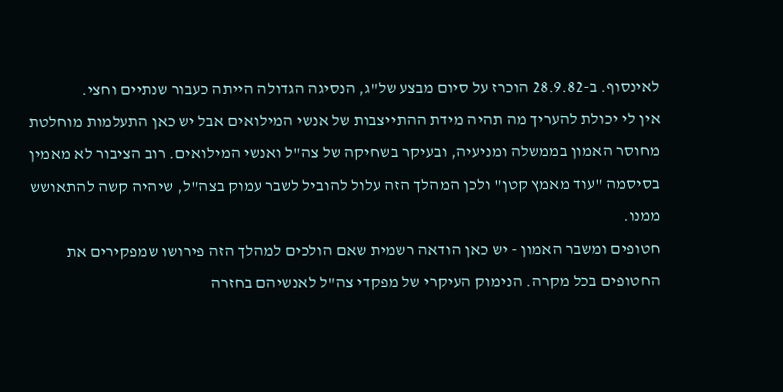לאינסוף. ב-28.9.82 הוכרז על סיום מבצע של"ג, הנסיגה הגדולה הייתה כעבור שנתיים וחצי.
אין לי יכולת להעריך מה תהיה מידת ההתייצבות של אנשי המילואים אבל יש כאן התעלמות מוחלטת מחוסר האמון בממשלה ומניעיה, ובעיקר בשחיקה של צה"ל ואנשי המילואים. רוב הציבור לא מאמין בסיסמה "עוד מאמץ קטן" ולכן המהלך הזה עלול להוביל לשבר עמוק בצה"ל, שיהיה קשה להתאושש ממנו.
חטופים ומשבר האמון - יש כאן הודאה רשמית שאם הולכים למהלך הזה פירושו שמפקירים את החטופים בכל מקרה. הנימוק העיקרי של מפקדי צה"ל לאנשיהם בחזרה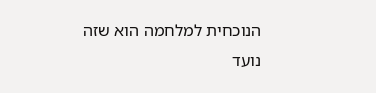הנוכחית למלחמה הוא שזה נועד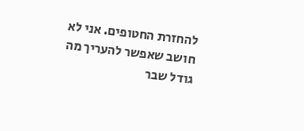להחזרת החטופים. אני לא חושב שאפשר להעריך מה גודל שבר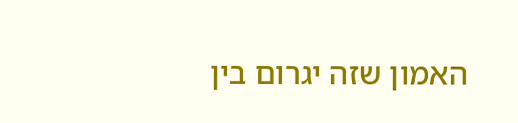האמון שזה יגרום בין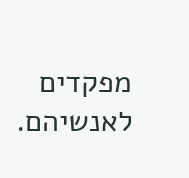מפקדים לאנשיהם.